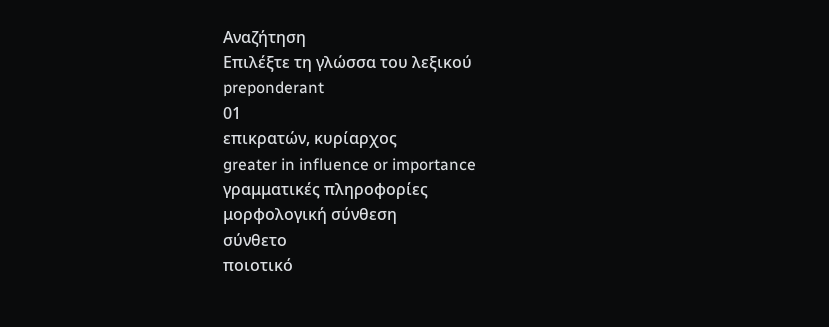Αναζήτηση
Επιλέξτε τη γλώσσα του λεξικού
preponderant
01
επικρατών, κυρίαρχος
greater in influence or importance
γραμματικές πληροφορίες
μορφολογική σύνθεση
σύνθετο
ποιοτικό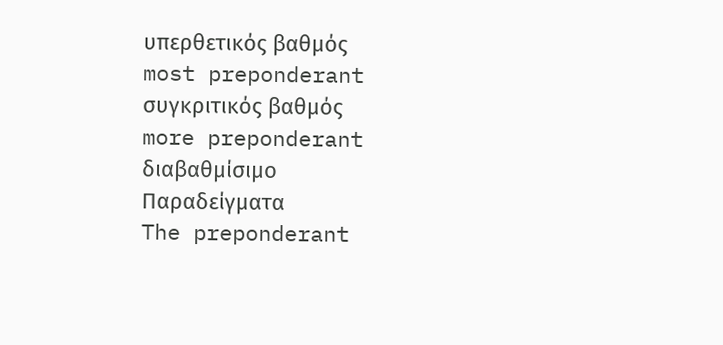υπερθετικός βαθμός
most preponderant
συγκριτικός βαθμός
more preponderant
διαβαθμίσιμο
Παραδείγματα
The preponderant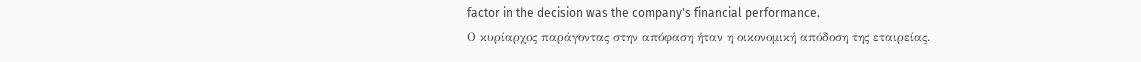factor in the decision was the company's financial performance.
Ο κυρίαρχος παράγοντας στην απόφαση ήταν η οικονομική απόδοση της εταιρείας.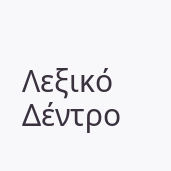Λεξικό Δέντρο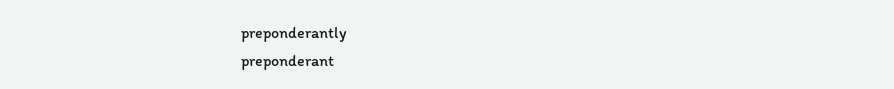preponderantly
preponderant